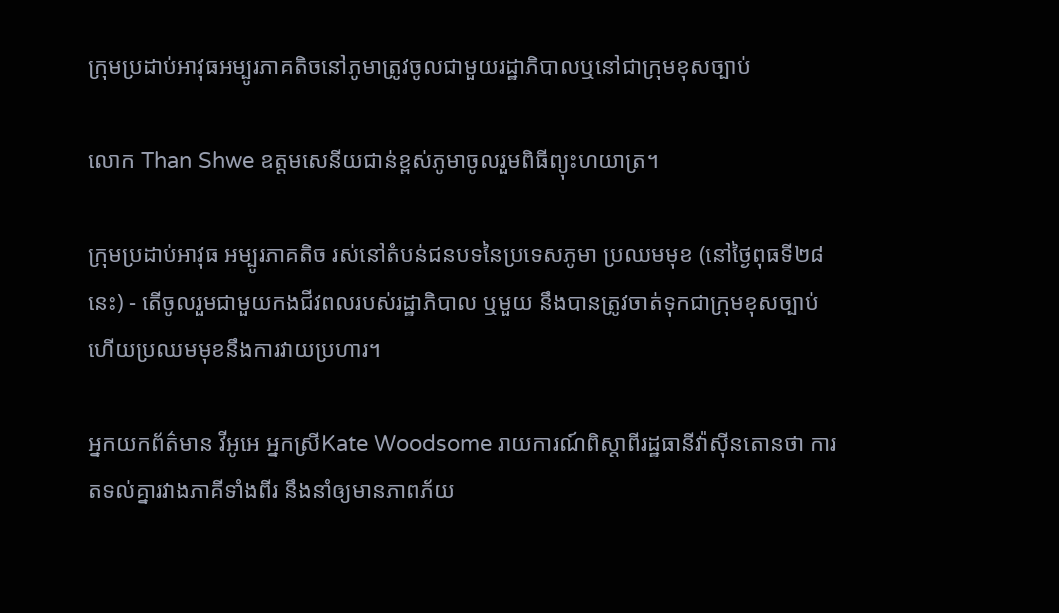ក្រុមប្រដាប់អាវុធអម្បូរភាគតិចនៅភូមាត្រូវចូលជាមួយរដ្ឋាភិបាលឬនៅជាក្រុមខុសច្បាប់

លោក Than Shwe ឧត្តមសេនីយជាន់ខ្ពស់ភូមាចូលរួមពិធីព្យុះហយាត្រ។

ក្រុមប្រដាប់អាវុធ អម្បូរភាគតិច រស់នៅតំបន់ជនបទនៃប្រទេសភូមា ប្រឈមមុខ (នៅថ្ងៃពុធទី២៨នេះ) - តើចូលរួមជាមួយកងជីវពលរបស់រដ្ឋាភិបាល ឬមួយ នឹងបានត្រូវចាត់ទុកជាក្រុមខុសច្បាប់ ហើយប្រឈមមុខនឹងការវាយប្រហារ។

អ្នកយកព័ត៌មាន វីអូអេ អ្នកស្រីKate Woodsome រាយការណ៍ពិស្ដាពីរដ្ឋធានីវ៉ាស៊ីនតោនថា ការតទល់គ្នារវាងភាគីទាំងពីរ នឹងនាំឲ្យមានភាពភ័យ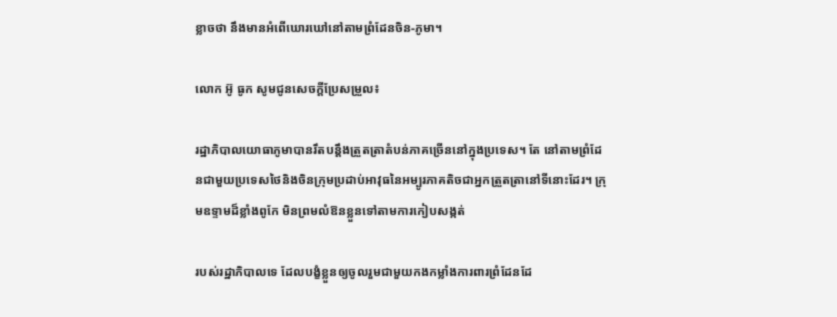ខ្លាចថា នឹងមានអំពើឃោរឃៅនៅតាមព្រំដែនចិន-ភូមា។

លោក អ៊ូ ធូក សូមជូនសេចក្ដីប្រែសម្រួល៖

រដ្ឋាភិបាលយោធាភូមាបានរឹតបន្ដឹងត្រួតត្រាតំបន់ភាគច្រើននៅក្នុងប្រទេស។ តែ នៅតាមព្រំដែនជាមួយប្រទេសថៃនិងចិនក្រុមប្រដាប់អាវុធនៃអម្បូរភាគតិចជាអ្នកត្រួតត្រានៅទីនោះដែរ។ ក្រុមឧទ្ទាមដ៏ខ្លាំងពូកែ មិនព្រមលំឱនខ្លួនទៅតាមការកៀបសង្កត់

របស់រដ្ឋាភិបាលទេ ដែលបង្ខំខ្លួនឲ្យចូលរួមជាមួយកងកម្លាំងការពារព្រំដែនដែ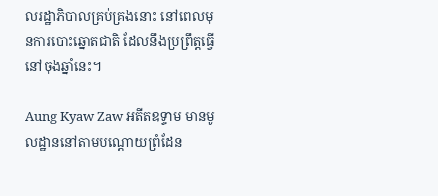លរដ្ឋាភិបាលគ្រប់គ្រងនោះ នៅពេលមុនការបោះឆ្នោតជាតិ ដែលនឹងប្រព្រឹត្ដធ្វើនៅចុងឆ្នាំនេះ។

Aung Kyaw Zaw អតីតឧទ្ទាម មានមូលដ្ឋាននៅតាមបណ្ដោយព្រំដែន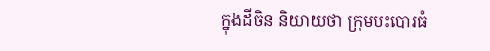ក្នុងដីចិន និយាយថា ក្រុមបះបោរធំ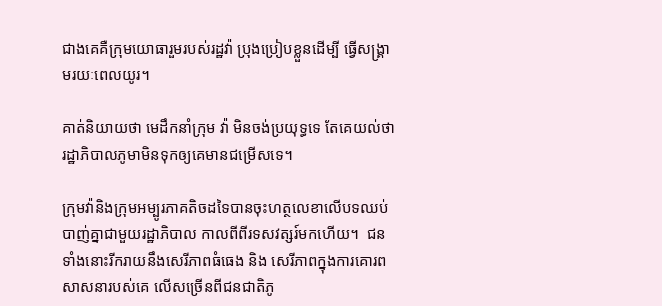ជាងគេគឺក្រុមយោធារួមរបស់រដ្ឋវ៉ា ប្រុងប្រៀបខ្លួនដើម្បី ធ្វើសង្គ្រាមរយៈពេលយូរ។

គាត់និយាយថា មេដឹកនាំក្រុម វ៉ា មិនចង់ប្រយុទ្ធទេ តែគេយល់ថា រដ្ឋាភិបាលភូមាមិនទុកឲ្យគេមានជម្រើសទេ។

ក្រុមវ៉ានិងក្រុមអម្បូរភាគតិចដទៃបានចុះហត្ថលេខាលើបទឈប់បាញ់គ្នាជាមួយរដ្ឋាភិបាល កាលពីពីរទសវត្សរ៍មកហើយ។  ជនទាំងនោះរីករាយនឹងសេរីភាពធំធេង និង សេរីភាពក្នុងការគោរពសាសនារបស់គេ លើសច្រើនពីជនជាតិភូ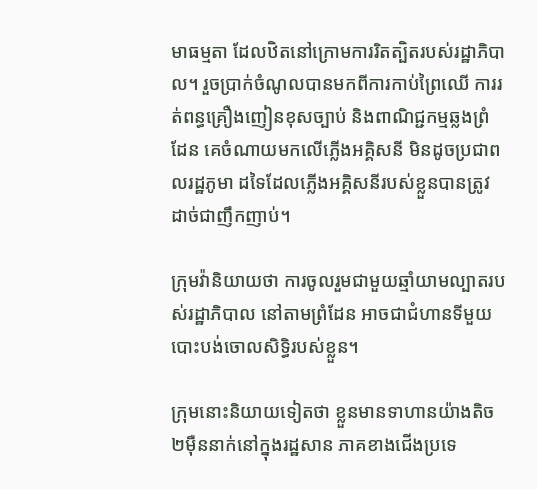មាធម្មតា ដែលឋិតនៅក្រោមការរិតត្បិតរបស់រដ្ឋាភិបាល។ រួចប្រាក់ចំណូលបានមកពីការកាប់ព្រៃឈើ ការរត់ពន្ធគ្រឿងញៀនខុសច្បាប់ និងពាណិជ្ជកម្មឆ្លងព្រំដែន គេចំណាយមកលើភ្លើងអគ្គិសនី មិនដូចប្រជាពលរដ្ឋភូមា ដទៃដែលភ្លើងអគ្គិសនីរបស់ខ្លួនបានត្រូវដាច់ជាញឹកញាប់។

ក្រុមវ៉ានិយាយថា ការចូលរួមជាមួយឆ្មាំយាមល្បាតរបស់រដ្ឋាភិបាល នៅតាមព្រំដែន អាចជាជំហានទីមួយ បោះបង់ចោលសិទ្ធិរបស់ខ្លួន។

ក្រុមនោះនិយាយទៀតថា ខ្លួនមានទាហានយ៉ាងតិច២ម៉ឺននាក់នៅក្នុងរដ្ឋសាន ភាគខាងជើងប្រទេ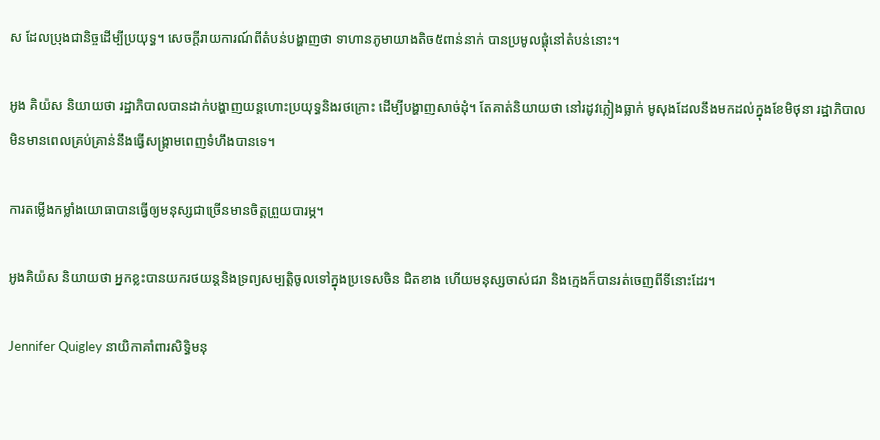ស ដែលប្រុងជានិច្ចដើម្បីប្រយុទ្ធ។ សេចក្ដីរាយការណ៍ពីតំបន់បង្ហាញថា ទាហានភូមាយាងតិច៥ពាន់នាក់ បានប្រមូលផ្ដុំនៅតំបន់នោះ។

អូង គិយ៉ស និយាយថា រដ្ឋាភិបាលបានដាក់បង្ហាញយន្ដហោះប្រយុទ្ធនិងរថក្រោះ ដើម្បីបង្ហាញសាច់ដុំ។ តែគាត់និយាយថា នៅរដូវភ្លៀងធ្លាក់ មូសុងដែលនឹងមកដល់ក្នុងខែមិថុនា រដ្ឋាភិបាលមិនមានពេលគ្រប់គ្រាន់នឹងធ្វើសង្រ្គាមពេញទំហឹងបានទេ។

ការតម្លើងកម្លាំងយោធាបានធ្វើឲ្យមនុស្សជាច្រើនមានចិត្ដព្រួយបារម្ភ។

អូងគិយ៉ស និយាយថា អ្នកខ្លះបានយករថយន្ដនិងទ្រព្យសម្បតិ្ដចូលទៅក្នុងប្រទេសចិន ជិតខាង ហើយមនុស្សចាស់ជរា និងក្មេងក៏បានរត់ចេញពីទីនោះដែរ។

Jennifer Quigley នាយិកាគាំពារសិទ្ធិមនុ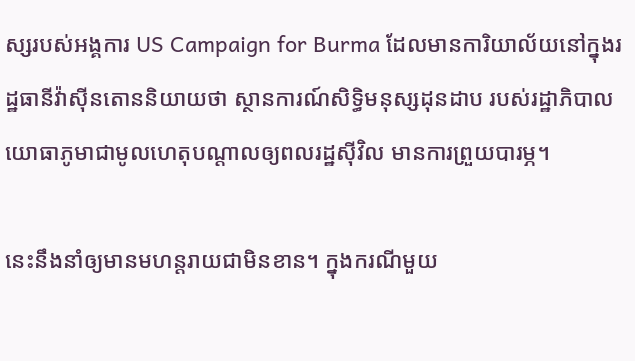ស្សរបស់អង្គការ US Campaign for Burma ដែលមានការិយាល័យនៅក្នុងរដ្ឋធានីវ៉ាស៊ីនតោននិយាយថា ស្ថានការណ៍សិទ្ធិមនុស្សដុនដាប របស់រដ្ឋាភិបាលយោធាភូមាជាមូលហេតុបណ្ដាលឲ្យពលរដ្ឋស៊ីវិល មានការព្រួយបារម្ភ។

នេះនឹងនាំឲ្យមានមហន្ដរាយជាមិនខាន។ ក្នុងករណីមួយ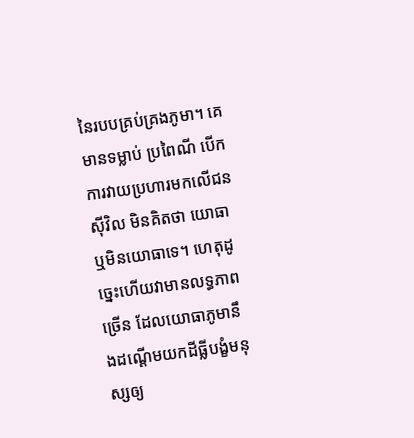នៃរបបគ្រប់គ្រងភូមា។ គេមានទម្លាប់ ប្រពៃណី បើកការវាយប្រហារមកលើជនស៊ីវិល មិនគិតថា យោធា ឬមិនយោធាទេ។ ហេតុដូច្នេះហើយវាមានលទ្ធភាពច្រើន ដែលយោធាភូមានឹងដណ្ដើមយកដីធ្លីបង្ខំមនុស្សឲ្យ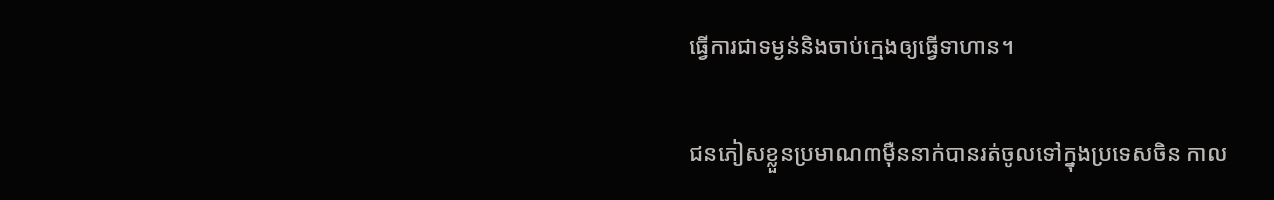ធ្វើការជាទម្ងន់និងចាប់ក្មេងឲ្យធ្វើទាហាន។

ជនភៀសខ្លួនប្រមាណ៣ម៉ឺននាក់បានរត់ចូលទៅក្នុងប្រទេសចិន កាល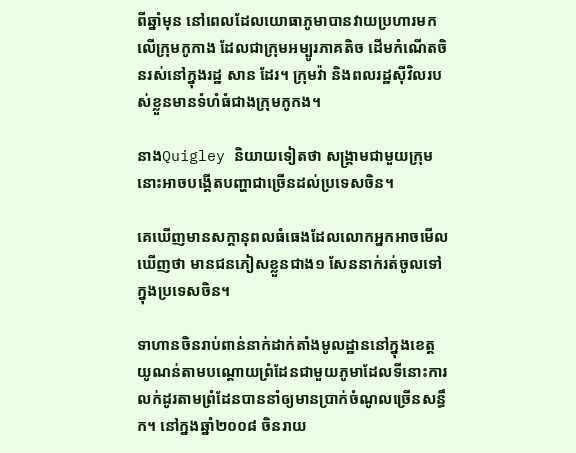ពីឆ្នាំមុន នៅពេលដែលយោធាភូមាបានវាយប្រហារមកលើក្រុមកូកាង ដែលជាក្រុមអម្បូរភាគតិច ដើមកំណើតចិនរស់នៅក្នុងរដ្ឋ សាន ដែរ។ ក្រុមវ៉ា និងពលរដ្ឋស៊ីវិលរបស់ខ្លួនមានទំហំធំជាងក្រុមកូកង។

នាងQuigley និយាយទៀតថា សង្គ្រាមជាមួយក្រុមនោះអាចបង្ដើតបញ្ហាជាច្រើនដល់ប្រទេសចិន។

គេឃើញមានសក្ដានុពលធំធេងដែលលោកអ្នកអាចមើលឃើញថា មានជនភៀសខ្លួនជាង១ សែននាក់រត់ចូលទៅក្នុងប្រទេសចិន។

ទាហានចិនរាប់ពាន់នាក់ដាក់តាំងមូលដ្ឋាននៅក្នុងខេត្ដ យូណន់តាមបណ្ដោយព្រំដែនជាមួយភូមាដែលទីនោះការលក់ដូរតាមព្រំដែនបាននាំឲ្យមានប្រាក់ចំណូលច្រើនសន្ធឹក។ នៅក្នងឆ្នាំ២០០៨ ចិនរាយ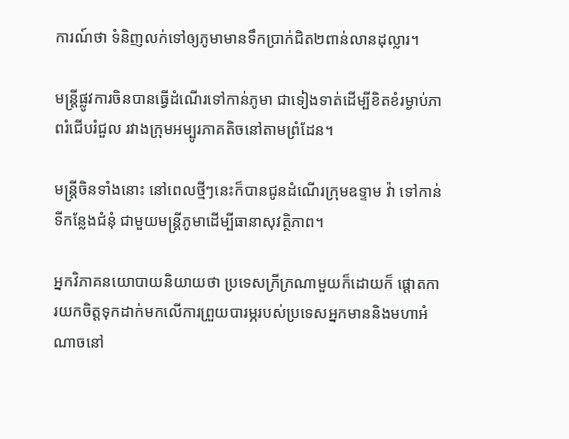ការណ៍ថា ទំនិញលក់ទៅឲ្យភូមាមានទឹកប្រាក់ជិត២ពាន់លានដុល្លារ។

មន្ដ្រីផ្លូវការចិនបានធ្វើដំណើរទៅកាន់ភូមា ជាទៀងទាត់ដើម្បីខិតខំរម្ងាប់ភាពរំជើបរំជួល រវាងក្រុមអម្បូរភាគតិចនៅតាមព្រំដែន។

មន្ដ្រីចិនទាំងនោះ នៅពេលថ្មីៗនេះក៏បានជូនដំណើរក្រុមឧទ្ទាម វ៉ា ទៅកាន់ទីកន្លែងជំនុំ ជាមួយមន្ដ្រីភូមាដើម្បីធានាសុវត្ថិភាព។

អ្នកវិភាគនយោបាយនិយាយថា ប្រទេសក្រីក្រណាមួយក៏ដោយក៏ ផ្តោតការយកចិត្ដទុកដាក់មកលើការព្រួយបារម្ភរបស់ប្រទេសអ្នកមាននិងមហាអំណាចនៅ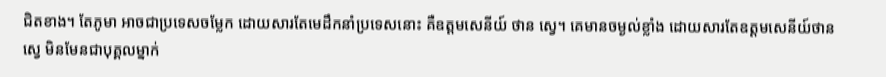ជិតខាង។ តែភូមា អាចជាប្រទេសចម្លែក ដោយសារតែមេដឹកនាំប្រទេសនោះ គឺឧត្ដមសេនីយ៍ ថាន ស្វេ។ គេមានចម្ងល់ខ្លាំង ដោយសារតែឧត្ដមសេនីយ៍ថានស្វេ មិនមែនជាបុគ្គលម្នាក់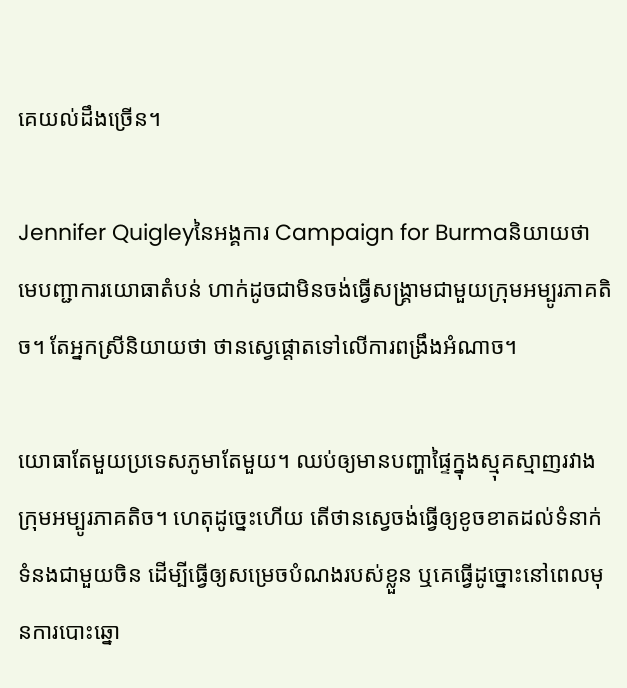គេយល់ដឹងច្រើន។

Jennifer Quigleyនៃអង្គការ Campaign for Burmaនិយាយថា មេបញ្ជាការយោធាតំបន់ ហាក់ដូចជាមិនចង់ធ្វើសង្រ្គាមជាមួយក្រុមអម្បូរភាគតិច។ តែអ្នកស្រីនិយាយថា ថានស្វេផ្ដោតទៅលើការពង្រឹងអំណាច។

យោធាតែមួយប្រទេសភូមាតែមួយ។ ឈប់ឲ្យមានបញ្ហាផ្ទៃក្នុងស្មុគស្មាញរវាងក្រុមអម្បូរភាគតិច។ ហេតុដូច្នេះហើយ តើថានស្វេចង់ធ្វើឲ្យខូចខាតដល់ទំនាក់ទំនងជាមួយចិន ដើម្បីធ្វើឲ្យសម្រេចបំណងរបស់ខ្លួន ឬគេធ្វើដូច្នោះនៅពេលមុនការបោះឆ្នោ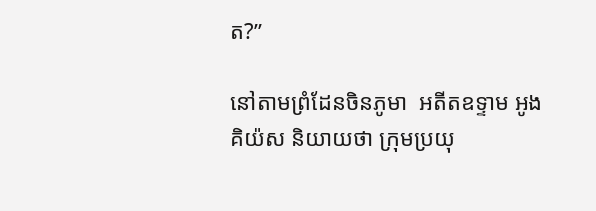ត?”

នៅតាមព្រំដែនចិនភូមា  អតីតឧទ្ទាម អូងគិយ៉ស និយាយថា ក្រុមប្រយុ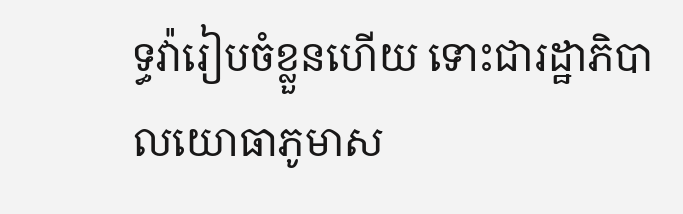ទ្ធវ៉ារៀបចំខ្លួនហើយ ទោះជារដ្ឋាភិបាលយោធាភូមាស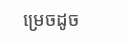ម្រេចដូច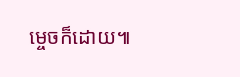ម្ចេចក៏ដោយ៕